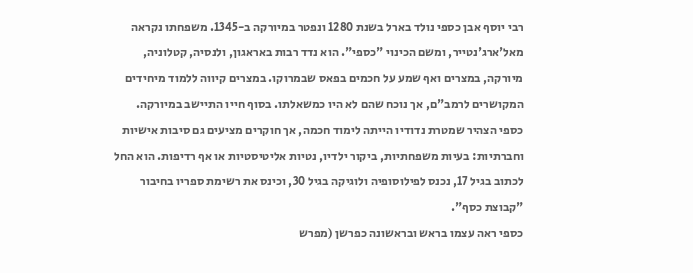רבי יוסף אבן כספי נולד בארל בשנת 1280 ונפטר במיורקה ב-1345. משפחתו נקראה מאל'ארג'נטייר, ומשם הכינוי "כספי". הוא נדד רבות באראגון, ולנסיה, קטלוניה, מיורקה, במצרים ואף שמע על חכמים בפאס שבמרוקו. במצרים קיווה ללמוד מיחידים המקושרים לרמב"ם, אך נוכח שהם לא היו כמשאלתו. בסוף חייו התיישב במיורקה.
כספי הצהיר שמטרת נדודיו הייתה לימוד חכמה, אך חוקרים מציעים גם סיבות אישיות וחברתיות: בעיות משפחתיות, ביקור ילדיו, נטיות אליטיסטיות או אף רדיפות. הוא החל לכתוב בגיל 17, נכנס לפילוסופיה ולוגיקה בגיל 30, וכינס את רשימת ספריו בחיבור "קבוצת כסף".
כספי ראה עצמו בראש ובראשונה כפרשן (מפרש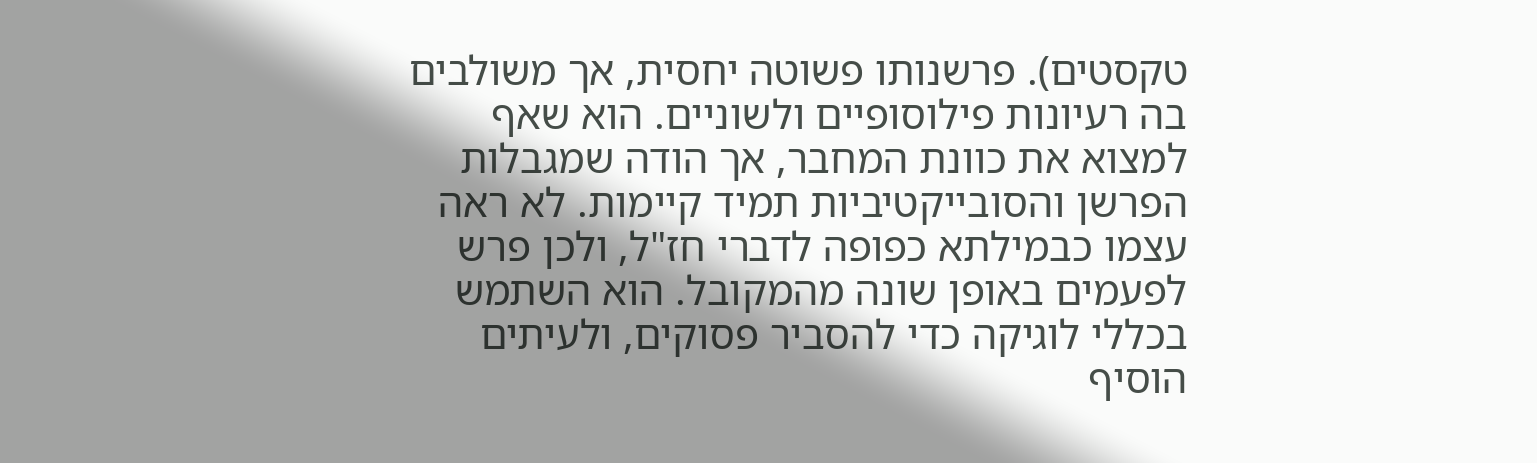טקסטים). פרשנותו פשוטה יחסית, אך משולבים בה רעיונות פילוסופיים ולשוניים. הוא שאף למצוא את כוונת המחבר, אך הודה שמגבלות הפרשן והסובייקטיביות תמיד קיימות. לא ראה עצמו כבמילתא כפופה לדברי חז"ל, ולכן פרש לפעמים באופן שונה מהמקובל. הוא השתמש בכללי לוגיקה כדי להסביר פסוקים, ולעיתים הוסיף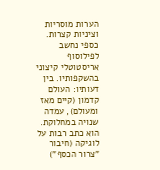הערות מוסריות וציניות קצרות.
כספי נחשב לפילוסוף אריסטוטלי קיצוני בהשקפותיו. בין דעותיו: העולם קדמון (קיים מאז ומעולם), עמדה שנויה במחלוקת. הוא כתב רבות על לוגיקה (חיבור "צרור הכסף")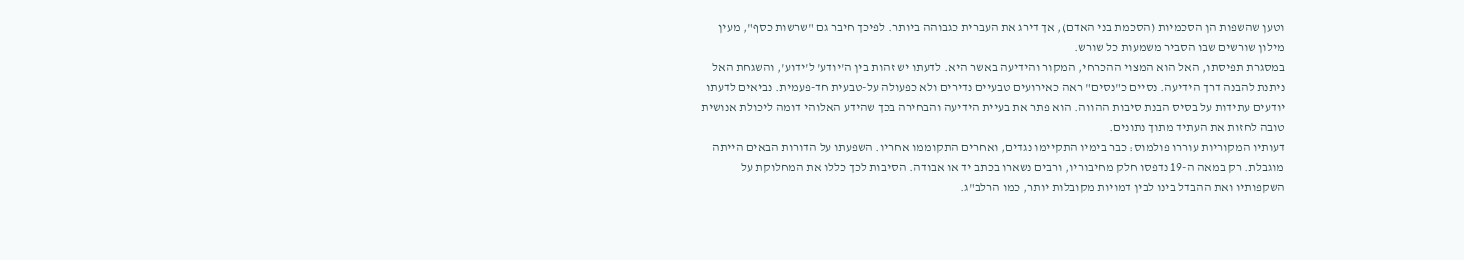וטען שהשפות הן הסכמיות (הסכמת בני האדם), אך דירג את העברית כגבוהה ביותר. לפיכך חיבר גם "שרשות כסף", מעין מילון שורשים שבו הסביר משמעות כל שורש.
במסגרת תפיסתו, האל הוא המצוי ההכרחי, המקור והידיעה באשר היא. לדעתו יש זהות בין ה'יודע' ל'ידוע', והשגחת האל ניתנת להבנה דרך הידיעה. נסיים כ"נסים" ראה כאירועים טבעיים נדירים ולא כפעולה על-טבעית חד-פעמית. נביאים לדעתו יודעים עתידות על בסיס הבנת סיבות ההווה. הוא פתר את בעיית הידיעה והבחירה בכך שהידע האלוהי דומה ליכולת אנושית טובה לחזות את העתיד מתוך נתונים.
דעותיו המקוריות עוררו פולמוס: כבר בימיו התקיימו נגדים, ואחרים התקוממו אחריו. השפעתו על הדורות הבאים הייתה מוגבלת. רק במאה ה-19 נדפסו חלק מחיבוריו, ורבים נשארו בכתב יד או אבודה. הסיבות לכך כללו את המחלוקת על השקפותיו ואת ההבדל בינו לבין דמויות מקובלות יותר, כמו הרלב"ג.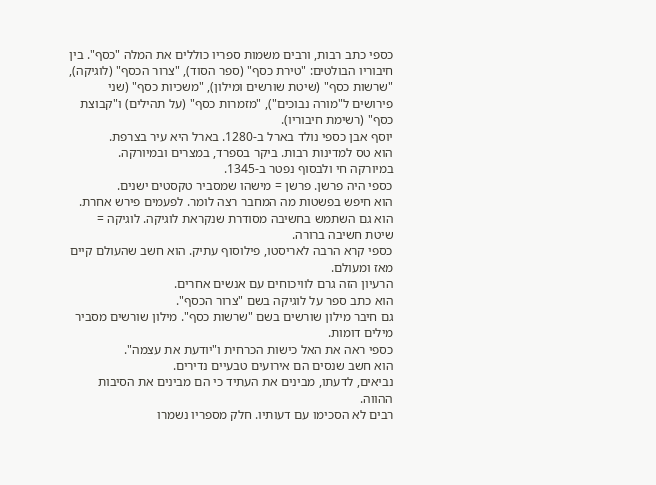כספי כתב רבות, ורבים משמות ספריו כוללים את המלה "כסף". בין חיבוריו הבולטים: "טירת כסף" (ספר הסוד), "צרור הכסף" (לוגיקה), "שרשות כסף" (שיטת שורשים ומילון), "משכיות כסף" (שני פירושים ל"מורה נבוכים"), "מזמרות כסף" (על תהילים) ו"קבוצת כסף" (רשימת חיבוריו).
יוסף אבן כספי נולד בארל ב-1280. בארל היא עיר בצרפת.
הוא טס למדינות רבות. ביקר בספרד, במצרים ובמיורקה.
במיורקה חי ולבסוף נפטר ב-1345.
כספי היה פרשן. פרשן = מישהו שמסביר טקסטים ישנים.
הוא חיפש בפשטות מה המחבר רצה לומר. לפעמים פירש אחרת.
הוא גם השתמש בחשיבה מסודרת שנקראת לוגיקה. לוגיקה = שיטת חשיבה ברורה.
כספי קרא הרבה לאריסטו, פילוסוף עתיק. הוא חשב שהעולם קיים מאז ומעולם.
הרעיון הזה גרם לוויכוחים עם אנשים אחרים.
הוא כתב ספר על לוגיקה בשם "צרור הכסף".
גם חיבר מילון שורשים בשם "שרשות כסף". מילון שורשים מסביר מילים דומות.
כספי ראה את האל כישות הכרחית ו"יודעת את עצמה".
הוא חשב שנסים הם אירועים טבעיים נדירים.
נביאים, לדעתו, מבינים את העתיד כי הם מבינים את הסיבות ההווה.
רבים לא הסכימו עם דעותיו. חלק מספריו נשמרו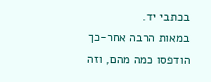בכתבי יד.
במאות הרבה אחר-כך הודפסו כמה מהם, וזה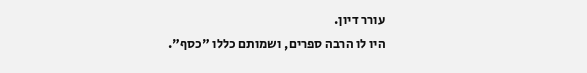עורר דיון.
היו לו הרבה ספרים, ושמותם כללו "כסף".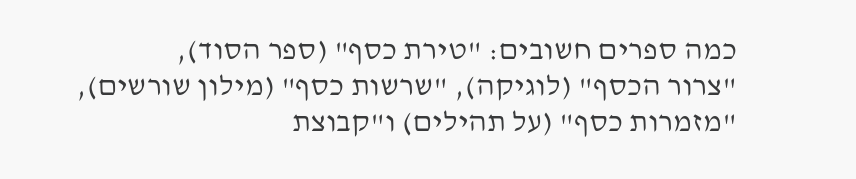כמה ספרים חשובים: "טירת כסף" (ספר הסוד),
"צרור הכסף" (לוגיקה), "שרשות כסף" (מילון שורשים),
"מזמרות כסף" (על תהילים) ו"קבוצת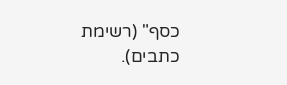כסף" (רשימת כתבים).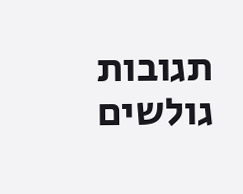תגובות גולשים